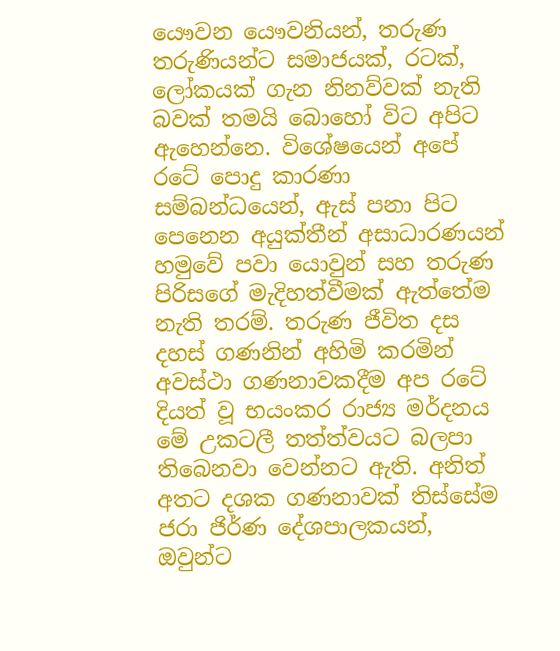යෞවන යෞවනියන්, තරුණ තරුණියන්ට සමාජයක්, රටක්, ලෝකයක් ගැන නිනව්වක් නැති බවක් තමයි බොහෝ විට අපිට ඇහෙන්නෙ. විශේෂයෙන් ‍අපේ රටේ පොදු කාරණා සම්බන්ධයෙන්, ඇස් පනා පිට පෙනෙන අයුක්තීන් අසාධාරණයන් හමුවේ පවා යොවුන් සහ තරුණ පිරිසගේ මැදිහත්වීමක් ඇත්තේම නැති තරම්. තරුණ ජීවිත දස දහස් ගණනින් අහිමි කරමින් අවස්ථා ගණනාවකදීම අප රටේ දියත් වූ භයංකර රාජ්‍ය මර්දනය මේ උකටලී තත්ත්වයට බලපා තිබෙනවා වෙන්නට ඇති. අනිත් අතට දශක ගණනාවක් තිස්සේම ජරා ජිර්ණ දේශපාලකයන්, ඔවුන්ට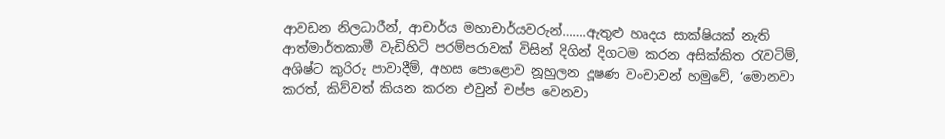ආවඩන නිලධාරීන්, ආචාර්ය මහාචාර්යවරුන්…….ඇතුළු හෘදය සාක්ෂියක් නැති ආත්මාර්තකාමී වැඩිහිටි පරම්පරාවක් විසින් දිගින් දිගටම කරන අසික්කිත රැවටිම්, අශිෂ්ට කුරිරු පාවාදීම්, අහස පොළොව නූහුලන දූෂණ වංචාවන් හමුවේ, ‘මොනවා කරත්, කිව්වත් කියන කරන එවුන් චප්ප වෙනවා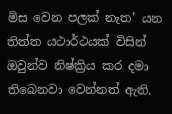මිස වෙන පලක් නැත’ යන තිත්ත යථාර්ථයක් විසින් ඔවුන්ව නිෂ්ක්‍රිය කර දමා තිබෙනවා වෙන්නත් ඇති.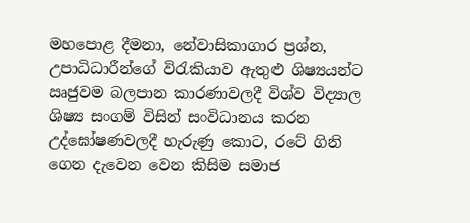මහපොළ දීමනා, නේවාසිකාගාර ප්‍රශ්න, උපාධිධාරීන්ගේ විරැකියාව ඇතුළු ශිෂ්‍යයන්ට ඍජුවම බලපාන කාරණාවලදී විශ්ව විද්‍යාල ශිෂ්‍ය සංගම් විසින් සංවිධානය කරන උද්‍ඝෝෂණවලදී හැරුණු කොට, රටේ ගිනි ගෙන දැවෙන වෙන කිසිම සමාජ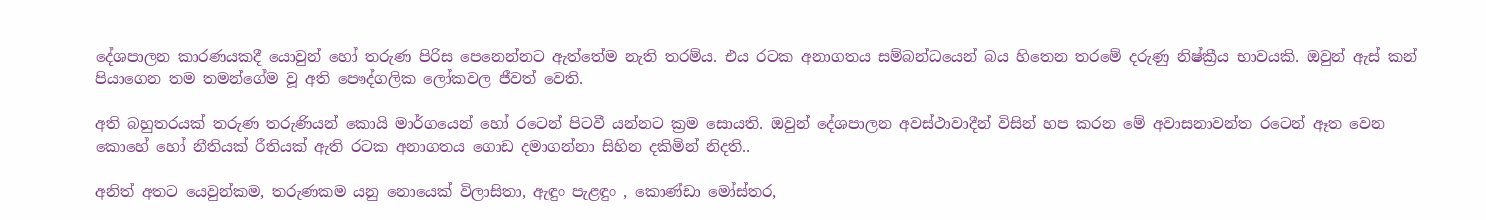දේශපාලන කාරණයකදී යොවුන් හෝ තරුණ පිරිස පෙනෙන්නට ඇත්තේම නැති තරම්ය. එය රටක අනාගතය සම්බන්ධයෙන් බය හිතෙන තරමේ දරුණු නිෂ්ක්‍රීය භාවයකි. ඔවුන් ඇස් කන් පියාගෙන තම තමන්ගේම වූ අති පෞද්ගලික ලෝකවල ජීවත් වෙති.

අති බහුතරයක් තරුණ තරුණියන් කොයි මාර්ගයෙන් හෝ රටෙන් පිටවී යන්නට ක්‍රම සොයති. ඔවුන් දේශපාලන අවස්ථාවාදීන් විසින් හප කරන මේ අවාසනාවන්ත රටෙන් ඈත වෙන කොහේ හෝ නීතියක් රීතියක් ඇති රටක අනාගතය ගොඩ දමාගන්නා සිහින දකිමින් නිදති..

අනිත් අතට යෙවුන්කම, තරුණකම යනු ‍නොයෙක් විලාසිතා, ඇඳුං පැළඳුං , කොණ්ඩා මෝස්තර,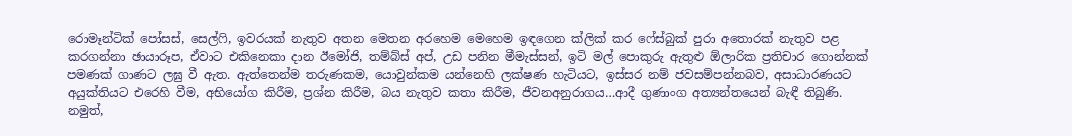රොමෑන්ටික් පෝසස්, සෙල්ෆි, ඉවරයක් නැතුව අතන මෙතන අරහෙම මෙහෙම ඉඳගෙන ක්ලික් කර ෆේස්බුක් පුරා අතොරක් නැතුව පළ කරගන්නා ඡායාරූප, ඒවාට එකිනෙකා දාන ඊමෝජි, තම්බ්ස් අප්, උඩ පනින මීමැස්සන්, ඉටි මල් පොකුරු ඇතුළු ඕලාරික ප්‍රතිචාර ගොන්නක් පමණක් ගාණට ලඝු වී ඇත. ඇත්තෙන්ම තරුණකම, යොවුන්කම යන්නෙහි ලක්ෂණ හැටියට, ඉස්සර නම් ජවසම්පන්නබව, අසාධාරණයට අයුක්තියට එරෙහි වීම, අභියෝග කිරීම, ප්‍රශ්න කිරීම, බය නැතුව කතා කිරීම, ජීවනඅනුරාගය…ආදී ගුණාංග අත්‍යන්තයෙන් බැඳී තිබුණි. නමුත්,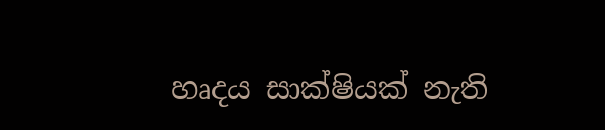හෘදය සාක්ෂියක් නැති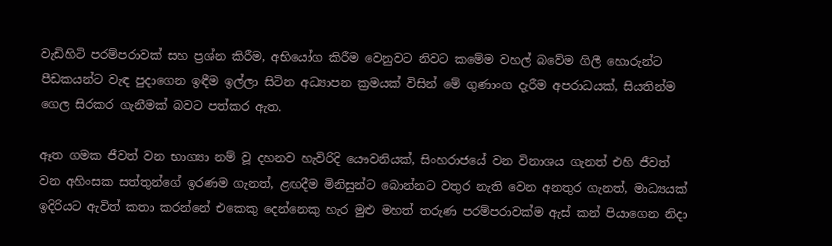වැඩිහිටි පරම්පරාවක් සහ ප්‍රශ්න කිරීම, අභියෝග කිරීම වෙනුවට නිවට කමේම වහල් බවේම ගිලී හොරුන්ට පීඩකයන්ට වැඳ පුදාගෙන ඉඳීම ඉල්ලා සිටින අධ්‍යාපන ක්‍රමයක් විසින් මේ ගුණාංග දැරීම අපරාධයක්, සියතින්ම ගෙල සිරකර ගැනීමක් බවට පත්කර ඇත.

ඈත ගමක ජීවත් වන භාග්‍යා නම් වූ දහනව හැවිරිදි යෞවනියක්, සිංහරාජයේ වන විනාශය ගැනත් එහි ජීවත් වන අහිංසක සත්තුන්ගේ ඉරණම ගැනත්, ළඟදීම මිනිසුන්ට බොන්නට වතුර නැති වෙන අනතුර ගැනත්, මාධ්‍යයක් ඉදිරියට ඇවිත් කතා කරන්නේ එකෙකු දෙන්නෙකු හැර මුළු මහත් තරුණ පරම්පරාවක්ම ඇස් කන් පියාගෙන නිදා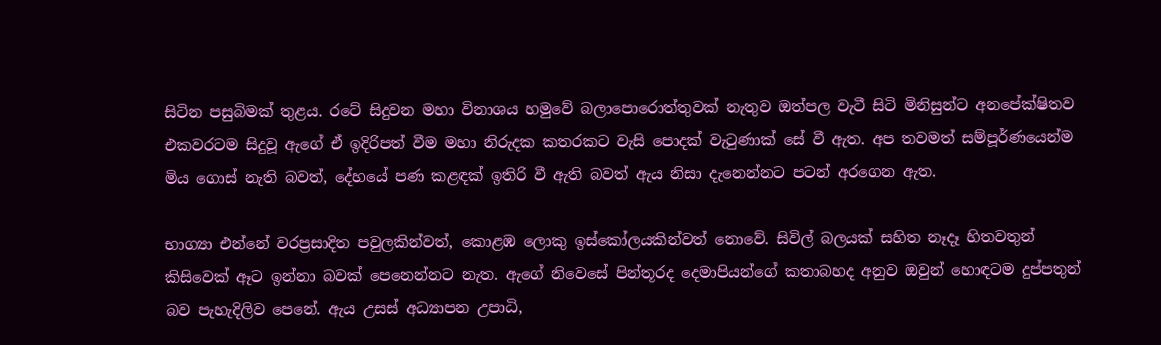සිටින පසුබිමක් තුළය. රටේ සිදුවන මහා විනාශය හමුවේ බලාපොරොත්තුවක් නැතුව ඔත්පල වැටී සිටි මිනිසුන්ට අනපේක්ෂිතව එකවරටම සිදුවූ ඇගේ ඒ ඉදිරිපත් වීම මහා නිරුදක කතරකට වැසි පොදක් වැටුණාක් සේ වී ඇත. අප තවමත් සම්පූර්ණයෙන්ම මිය ගොස් නැති බවත්, දේහයේ පණ කළඳක් ඉතිරි වී ඇති බවත් ඇය නිසා දැනෙන්නට පටන් අරගෙන ඇත.

භාග්‍යා එන්නේ වරප්‍රසාදිත පවුලකින්වත්, කොළඹ ලොකු ඉස්කෝලයකින්වත් නොවේ. සිවිල් බලයක් සහිත නෑදෑ හිතවතුන් කිසිවෙක් ඈට ඉන්නා බවක් පෙනෙන්නට නැත. ඇගේ නිවෙසේ පින්තූරද දෙමාපියන්ගේ කතාබහද අනුව ඔවුන් හොඳටම දුප්පතුන් බව පැහැදිලිව පෙනේ. ඇය උසස් අධ්‍යාපන උපාධි,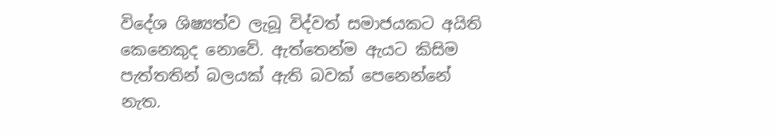විදේශ ශිෂ්‍යත්ව ලැබූ විද්වත් සමාජයකට අයිති කෙනෙකුද නොවේ. ඇත්තෙන්ම ඇයට කිසිම පැත්තතින් බලයක් ඇති බවක් පෙනෙන්නේ නැත.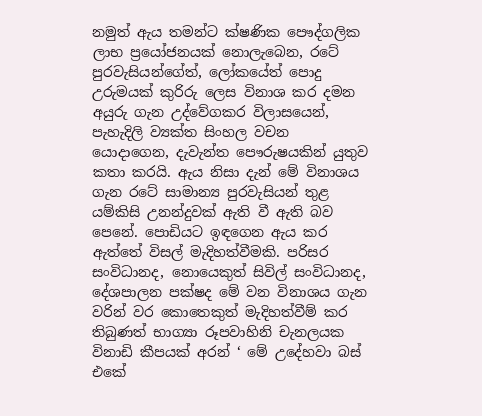නමුත් ඇය තමන්ට ක්ෂණික පෞද්ගලික ලාභ ප්‍රයෝජනයක් නොලැබෙන, රටේ පුරවැසියන්ගේත්, ලෝකයේත් පොදු උරුමයක් කුරිරු ලෙස විනාශ කර දමන අයුරු ගැන උද්වේගකර විලාසයෙන්, පැහැදිලි ව්‍යක්ත සිංහල වචන යොදාගෙන, දැවැන්ත පෞරුෂයකින් යුතුව කතා කරයි. ඇය නිසා දැන් මේ විනාශය ගැන රටේ සාමාන්‍ය පුරවැසියන් තුළ යම්කිසි උනන්දුවක් ඇති වී ඇති බව පෙනේ. පොඩියට ඉඳගෙන ඇය කර ඇත්තේ විසල් මැදිහත්වීමකි. පරිසර සංවිධානද, නොයෙකුත් සිවිල් සංවිධානද, දේශපාලන පක්ෂද මේ වන විනාශය ගැන වරින් වර කොතෙකුත් මැදිහත්වීම් කර තිබුණත් භාග්‍යා රූපවාහිනි චැනලයක විනාඩි කීපයක් අරන් ‘ මේ උදේහවා බස් එකේ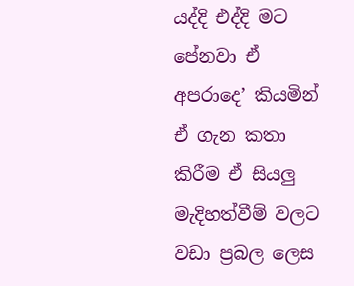යද්දි එද්දි මට පේනවා ඒ අපරාදෙ’ කියමින් ඒ ගැන කතා කිරීම ඒ සියලු මැදිහත්වීම් වලට වඩා ප්‍රබල ලෙස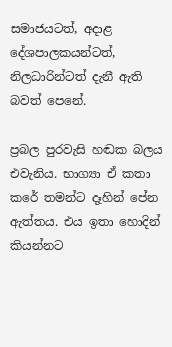සමාජයටත්, අදාළ දේශපාලකයන්ටත්, නිලධාරින්ටත් දැනී ඇති බවත් පෙනේ.

ප්‍රබල පුරවැසි හඬක බලය එවැනිය. භාග්‍යා ඒ කතා කරේ තමන්ට දෑහින් පේන ඇත්තය. එය ඉතා හොදින් කියන්නට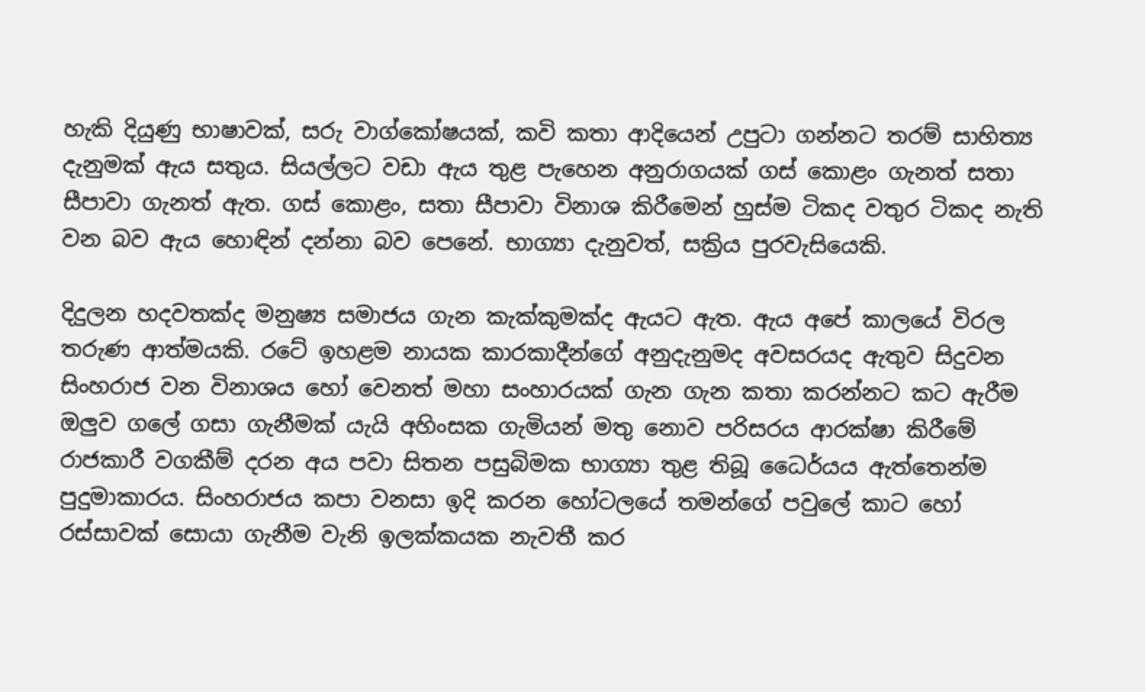හැකි දියුණු භාෂාවක්, සරු වාග්කෝෂයක්, කවි කතා ආදියෙන් උපුටා ගන්නට තරම් සාහිත්‍ය දැනුමක් ඇය සතුය. සියල්ලට වඩා ඇය තුළ පැහෙන අනුරාගයක් ගස් කොළං ගැනත් සතා සීපාවා ගැනත් ඇත. ගස් කොළං, සතා සීපාවා විනාශ කිරීමෙන් හුස්ම ටිකද වතුර ටිකද නැති වන බව ඇය හොඳින් දන්නා බව පෙනේ. භාග්‍යා දැනුවත්, සක්‍රිය පුරවැසියෙකි.

දිදුලන හදවතක්ද මනුෂ්‍ය සමාජය ගැන කැක්කුමක්ද ඇයට ඇත. ඇය අපේ කාලයේ විරල තරුණ ආත්මයකි. රටේ ඉහළම නායක කාරකාදීන්ගේ අනුදැනුමද අවසරයද ඇතුව සිදුවන සිංහරාජ වන විනාශය හෝ වෙනත් මහා සංහාරයක් ගැන ගැන කතා කරන්නට කට ඇරීම ඔලුව ගලේ ගසා ගැනීමක් යැයි අහිංසක ගැමියන් මතු නොව පරිසරය ආරක්ෂා කිරීමේ රාජකාරී වගකීම් දරන අය පවා සිතන පසුබිමක භාග්‍යා තුළ තිබූ ධෛර්යය ඇත්තෙන්ම පුදුමාකාරය. සිංහරාජය කපා වනසා ඉදි කරන ‍හෝටලයේ තමන්ගේ පවුලේ කාට හෝ රස්සාවක් සොයා ගැනීම වැනි ඉලක්කයක නැවතී කර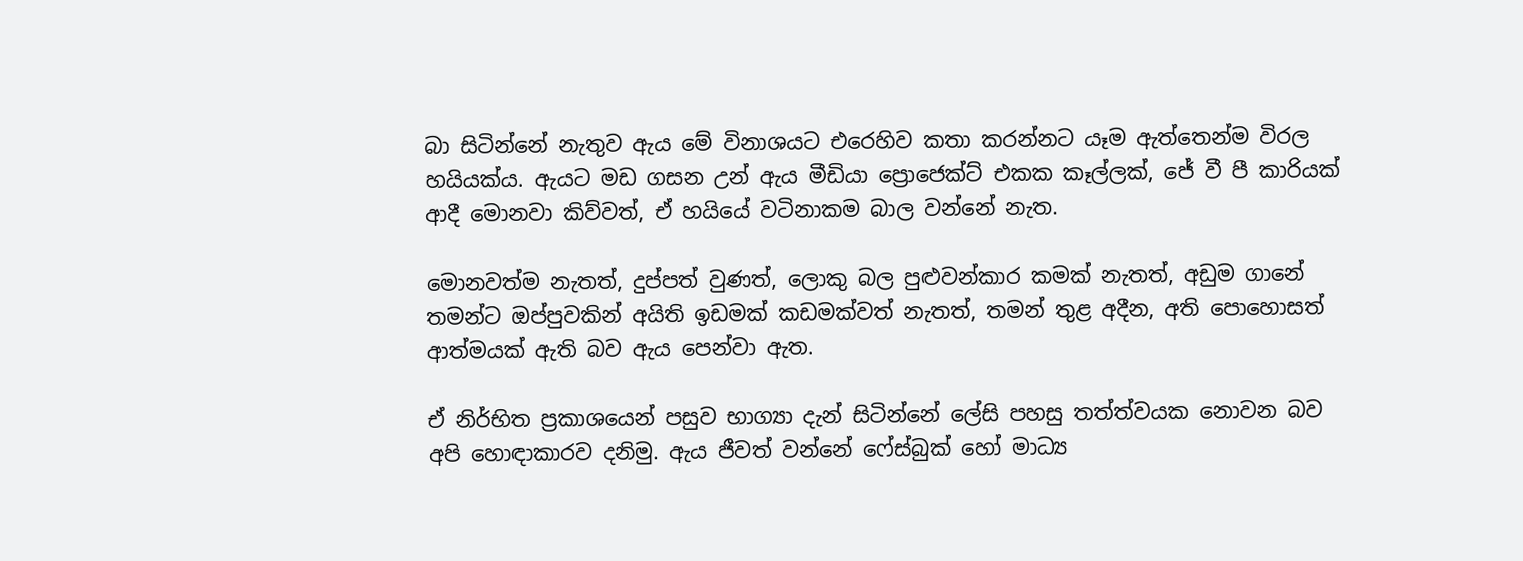බා සිටින්නේ නැතුව ඇය මේ විනාශයට එරෙහිව කතා කරන්නට යෑම ඇත්තෙන්ම විරල හයියක්ය. ඇයට මඩ ගසන උන් ඇය මීඩියා ප්‍රොජෙක්ට් එකක කෑල්ලක්, ජේ වී පී කාරියක් ආදී මොනවා කිව්වත්, ඒ හයියේ වටිනාකම බාල වන්නේ නැත.

මොනවත්ම නැතත්, දුප්පත් වුණත්, ලොකු බල පුළුවන්කාර කමක් නැතත්, අඩුම ගානේ තමන්ට ඔප්පුවකින් අයිති ඉඩමක් කඩමක්වත් නැතත්, තමන් තුළ අදීන, අති පොහොසත් ආත්මයක් ඇති බව ඇය පෙන්වා ඇත.

ඒ නිර්භිත ප්‍රකාශයෙන් පසුව භාග්‍යා දැන් සිටින්නේ ලේසි පහසු තත්ත්වයක නොවන බව අපි හොඳාකාරව දනිමු. ඇය ජීවත් වන්නේ ෆේස්බුක් හෝ මාධ්‍ය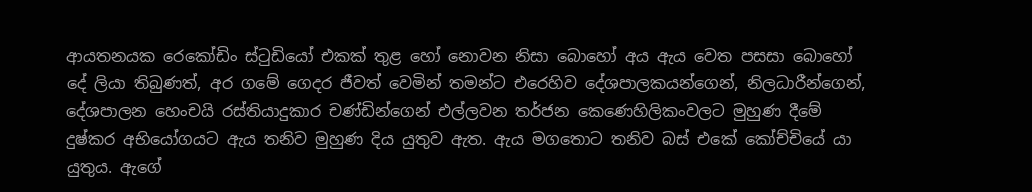ආයතනයක රෙකෝඩිං ස්ටුඩියෝ එකක් තුළ හෝ නොවන නිසා බොහෝ අය ඇය වෙත පසසා බොහෝ දේ ලියා තිබුණත්, අර ගමේ ගෙදර ජීවත් වෙමින් තමන්ට එරෙහිව දේශපාලකයන්ගෙන්, නිලධාරීන්ගෙන්, දේශපාලන හෙංචයි රස්තියාදුකාර චණ්ඩින්ගෙන් එල්ලවන තර්ජන කෙණෙහිලිකංවලට මුහුණ දීමේ දුෂ්කර අභියෝගයට ඇය තනිව මුහුණ දිය යුතුව ඇත. ඇය මගතොට තනිව බස් එකේ කෝච්චියේ යා යුතුය. ඇගේ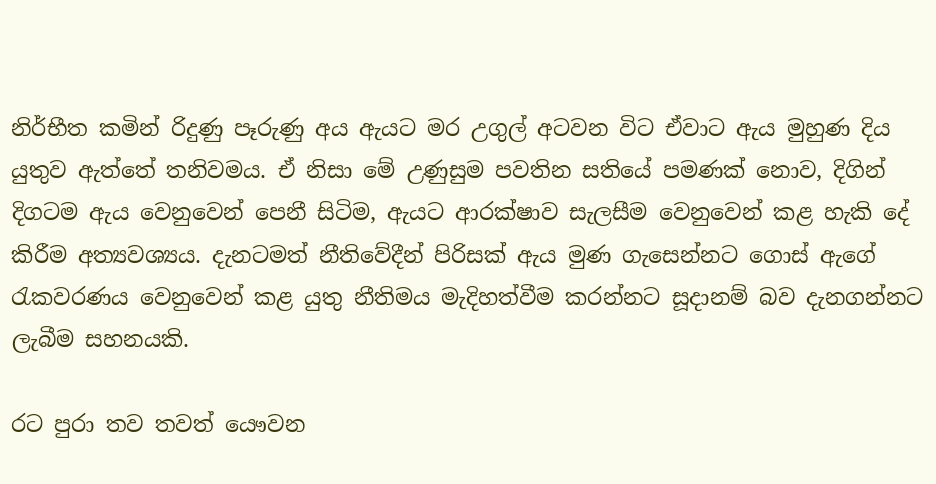නිර්භීත කමින් රිදුණු පෑරුණු අය ඇයට මර උගුල් අටවන විට ඒවාට ඇය මුහුණ දිය යුතුව ඇත්තේ තනිවමය. ඒ නිසා මේ උණුසුම පවතින සතියේ පමණක් නොව, දිගින් දිගටම ඇය වෙනුවෙන් පෙනී සිටිම, ඇයට ආරක්ෂාව සැලසීම වෙනුවෙන් කළ හැකි ‍දේ කිරීම අත්‍යවශ්‍යය. දැනටමත් නීති‍වේදීන් පිරිසක් ඇය මුණ ගැසෙන්නට ගොස් ඇගේ රැකවරණය වෙනුවෙන් කළ යුතු නීතිමය මැදිහත්වීම කරන්නට සූදානම් බව දැනගන්නට ලැබීම සහනයකි.

රට පුරා තව තවත් යෞවන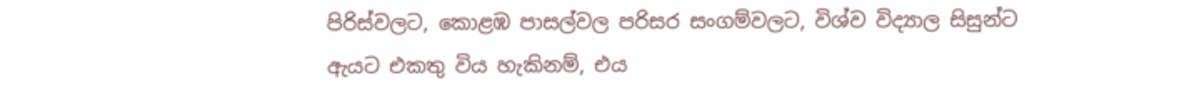පිරිස්වලට, කොළඹ පාසල්වල පරිසර සංගම්වලට, විශ්ව විද්‍යාල සිසුන්ට ඇයට එකතු විය හැකිනම්, එය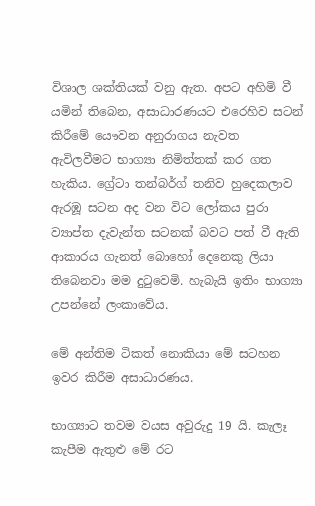විශාල ශක්තියක් වනු ඇත. අපට අහිමි වී යමින් තිබෙන, අසාධාරණයට එරෙහිව සටන් කිරීමේ යෞවන අනුරාගය නැවත ඇවිලවීමට ‍භාග්‍යා නිමිත්තක් කර ගත හැකිය. ග්‍රේටා තන්බර්ග් තනිව හුදෙකලාව ඇරඹූ සටන අද වන විට ලෝකය පුරා ව්‍යාප්ත දැවැන්ත සටනක් බවට පත් වී ඇති ආකාරය ගැනත් බොහෝ දෙනෙකු ලියා තිබෙනවා මම දුටුවෙමි. හැබැයි ඉතිං භාග්‍යා උපන්නේ ලංකාවේය.

මේ අන්තිම ටිකත් නොකියා මේ සටහන ඉවර කිරීම අසාධාරණය.

භාග්‍යාට තවම වයස අවුරුදු 19 යි. කැලෑ කැපීම ඇතුළු මේ රට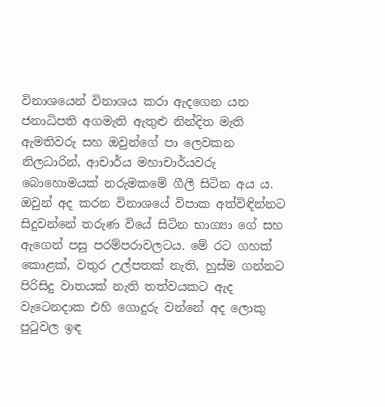විනාශයෙන් විනාශය කරා ඇදගෙන යන ජනාධිපති අගමැති ඇතුළු නින්දිත මැති ඇමතිවරු සහ ඔවුන්ගේ පා ලෙවකන නිලධාරින්, ආචාර්ය මහාචාර්යවරු බොහොමයක් නරුමකමේ ගීලී සිටින අය ය. ඔවුන් අද කරන විනාශයේ විපාක අත්විඳින්නට සිදුවන්නේ තරුණ වියේ සිටින භාග්‍යා ගේ සහ ඇගෙන් පසු පරම්පරාවලටය. මේ රට ගහක් කොළක්, වතුර උල්පතක් නැති, හුස්ම ගන්නට පිරිසිදු වාතයක් නැති තත්වයකට ඇද වැටෙනදාක එහි ගොදුරු වන්නේ අද ලොකු පුටුවල ඉඳ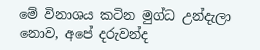මේ විනාශය කටින මුග්ධ උන්දැලා නොව, අපේ දරුවන්ද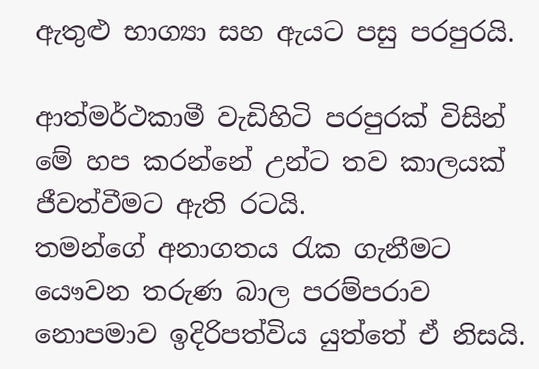ඇතුළු භාග්‍යා සහ ඇයට පසු පරපුරයි.

ආත්මර්ථකාමී වැඩිහිටි පරපුරක් විසින් මේ හප කරන්නේ උන්ට තව කාලයක් ජීවත්වීමට ඇති රටයි.
තමන්ගේ අනාගතය රැක ගැනීමට යෞවන තරුණ බාල පරම්පරාව නොපමාව ඉදිරිපත්විය යුත්තේ ඒ නිසයි.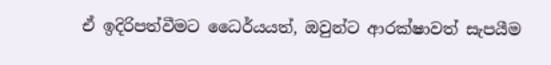ඒ ඉදිරිපත්වීමට ධෛර්යයත්, ඔවුන්ට ආරක්ෂාවත් සැපයීම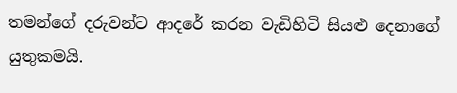තමන්ගේ දරුවන්ට ආදරේ කරන වැඩිහිටි සියළු දෙනාගේ යුතුකමයි.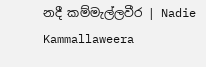නදී කම්මැල්ලවීර | Nadie Kammallaweera